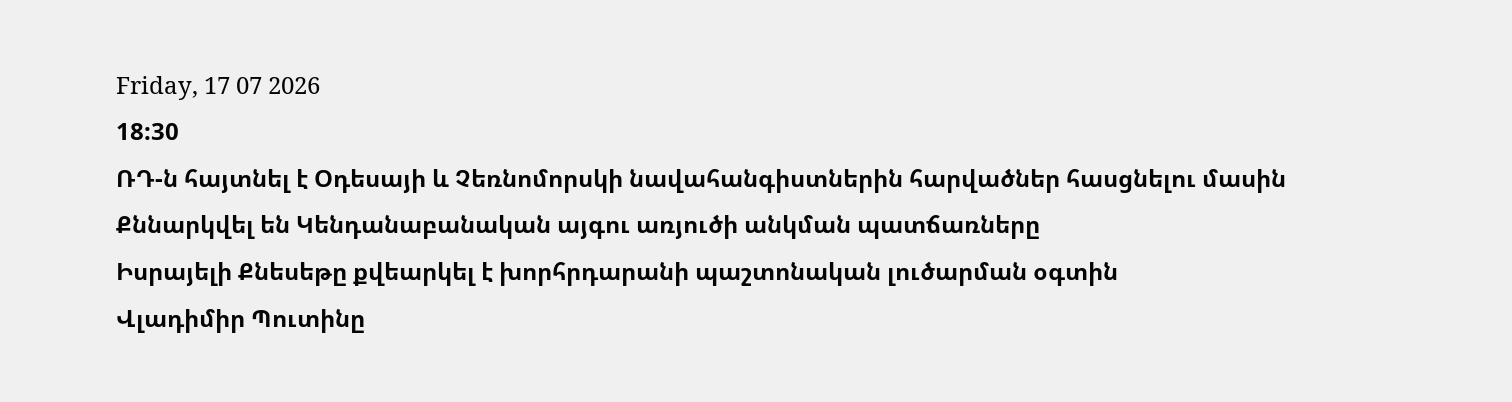Friday, 17 07 2026
18:30
ՌԴ-ն հայտնել է Օդեսայի և Չեռնոմորսկի նավահանգիստներին հարվածներ հասցնելու մասին
Քննարկվել են Կենդանաբանական այգու առյուծի անկման պատճառները
Իսրայելի Քնեսեթը քվեարկել է խորհրդարանի պաշտոնական լուծարման օգտին
Վլադիմիր Պուտինը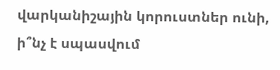վարկանիշային կորուստներ ունի, ի՞նչ է սպասվում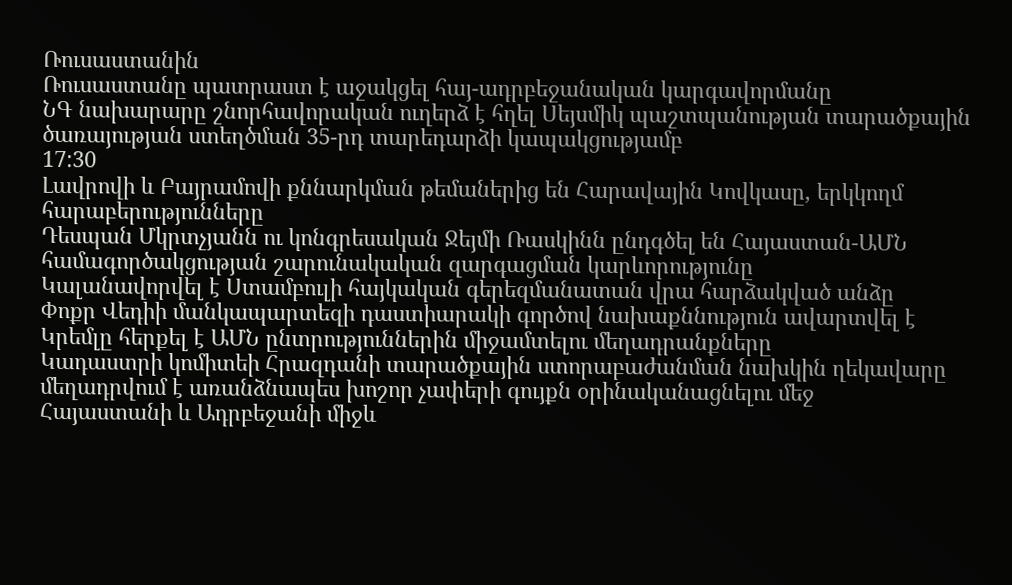Ռուսաստանին
Ռուսաստանը պատրաստ է աջակցել հայ-ադրբեջանական կարգավորմանը
ՆԳ նախարարը շնորհավորական ուղերձ է հղել Սեյսմիկ պաշտպանության տարածքային ծառայության ստեղծման 35-րդ տարեդարձի կապակցությամբ
17:30
Լավրովի և Բայրամովի քննարկման թեմաներից են Հարավային Կովկասը, երկկողմ հարաբերությունները
Դեսպան Մկրտչյանն ու կոնգրեսական Ջեյմի Ռասկինն ընդգծել են Հայաստան-ԱՄՆ համագործակցության շարունակական զարգացման կարևորությունը
Կալանավորվել է Ստամբուլի հայկական գերեզմանատան վրա հարձակված անձը
Փոքր Վեդիի մանկապարտեզի դաստիարակի գործով նախաքննություն ավարտվել է
Կրեմլը հերքել է ԱՄՆ ընտրություններին միջամտելու մեղադրանքները
Կադաստրի կոմիտեի Հրազդանի տարածքային ստորաբաժանման նախկին ղեկավարը մեղադրվում է առանձնապես խոշոր չափերի գույքն օրինականացնելու մեջ
Հայաստանի և Ադրբեջանի միջև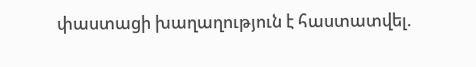փաստացի խաղաղություն է հաստատվել.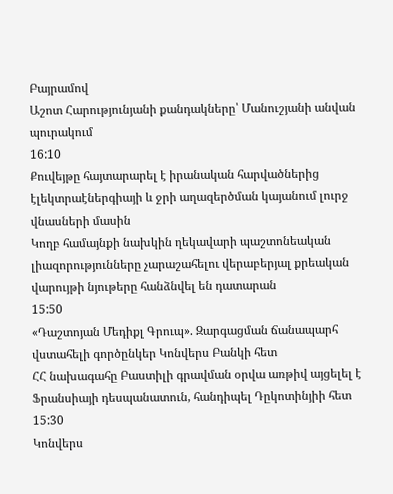Բայրամով
Աշոտ Հարությունյանի քանդակները՝ Մանուշյանի անվան պուրակում
16:10
Քուվեյթը հայտարարել է իրանական հարվածներից էլեկտրաէներգիայի և ջրի աղազերծման կայանում լուրջ վնասների մասին
Կողբ համայնքի նախկին ղեկավարի պաշտոնեական լիազորությունները չարաշահելու վերաբերյալ քրեական վարույթի նյութերը հանձնվել են դատարան
15:50
«Դաշտոյան Մեդիքլ Գրուպ». Զարգացման ճանապարհ վստահելի գործընկեր Կոնվերս Բանկի հետ
ՀՀ նախագահը Բաստիլի գրավման օրվա առթիվ այցելել է Ֆրանսիայի դեսպանատուն, հանդիպել Դըկոտինյիի հետ
15:30
Կոնվերս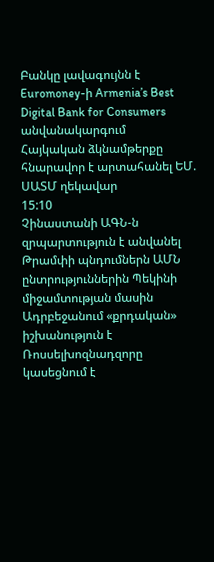Բանկը լավագույնն է Euromoney-ի Armenia’s Best Digital Bank for Consumers անվանակարգում
Հայկական ձկնամթերքը հնարավոր է արտահանել ԵՄ. ՍԱՏՄ ղեկավար
15:10
Չինաստանի ԱԳՆ-ն զրպարտություն է անվանել Թրամփի պնդումներն ԱՄՆ ընտրություններին Պեկինի միջամտության մասին
Ադրբեջանում «քրդական» իշխանություն է
Ռոսսելխոզնադզորը կասեցնում է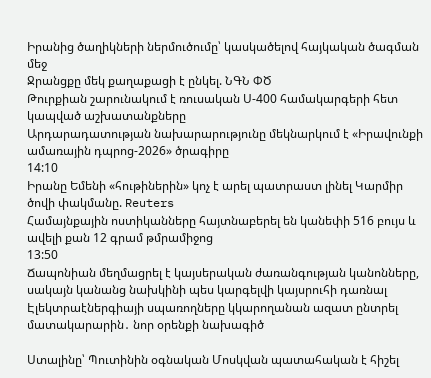Իրանից ծաղիկների ներմուծումը՝ կասկածելով հայկական ծագման մեջ
Ջրանցքը մեկ քաղաքացի է ընկել. ՆԳՆ ՓԾ
Թուրքիան շարունակում է ռուսական Ս-400 համակարգերի հետ կապված աշխատանքները
Արդարադատության նախարարությունը մեկնարկում է «Իրավունքի ամառային դպրոց-2026» ծրագիրը
14:10
Իրանը Եմենի «հութիներին» կոչ է արել պատրաստ լինել Կարմիր ծովի փակմանը. Reuters
Համայնքային ոստիկանները հայտնաբերել են կանեփի 516 բույս և ավելի քան 12 գրամ թմրամիջոց
13:50
Ճապոնիան մեղմացրել է կայսերական ժառանգության կանոնները, սակայն կանանց նախկինի պես կարգելվի կայսրուհի դառնալ
Էլեկտրաէներգիայի սպառողները կկարողանան ազատ ընտրել մատակարարին․ նոր օրենքի նախագիծ

Ստալինը՝ Պուտինին օգնական Մոսկվան պատահական է հիշել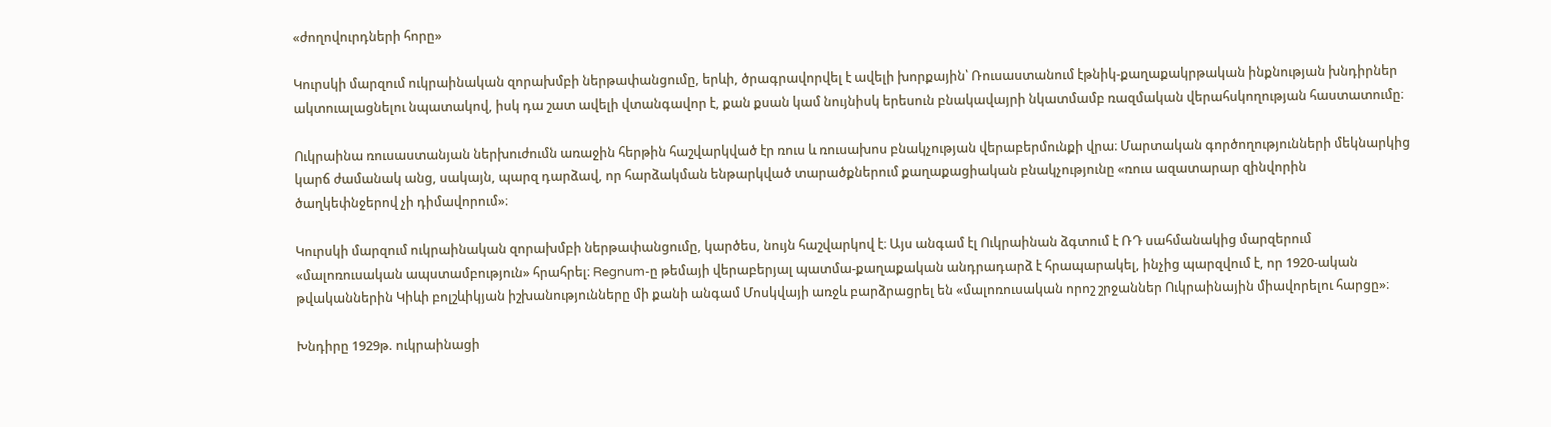«ժողովուրդների հորը»

Կուրսկի մարզում ուկրաինական զորախմբի ներթափանցումը, երևի, ծրագրավորվել է ավելի խորքային՝ Ռուսաստանում էթնիկ-քաղաքակրթական ինքնության խնդիրներ ակտուալացնելու նպատակով, իսկ դա շատ ավելի վտանգավոր է, քան քսան կամ նույնիսկ երեսուն բնակավայրի նկատմամբ ռազմական վերահսկողության հաստատումը։

Ուկրաինա ռուսաստանյան ներխուժումն առաջին հերթին հաշվարկված էր ռուս և ռուսախոս բնակչության վերաբերմունքի վրա։ Մարտական գործողությունների մեկնարկից կարճ ժամանակ անց, սակայն, պարզ դարձավ, որ հարձակման ենթարկված տարածքներում քաղաքացիական բնակչությունը «ռուս ազատարար զինվորին ծաղկեփնջերով չի դիմավորում»։

Կուրսկի մարզում ուկրաինական զորախմբի ներթափանցումը, կարծես, նույն հաշվարկով է։ Այս անգամ էլ Ուկրաինան ձգտում է ՌԴ սահմանակից մարզերում «մալոռուսական ապստամբություն» հրահրել։ Regnum-ը թեմայի վերաբերյալ պատմա-քաղաքական անդրադարձ է հրապարակել, ինչից պարզվում է, որ 1920-ական թվականներին Կիևի բոլշևիկյան իշխանությունները մի քանի անգամ Մոսկվայի առջև բարձրացրել են «մալոռուսական որոշ շրջաններ Ուկրաինային միավորելու հարցը»։

Խնդիրը 1929թ. ուկրաինացի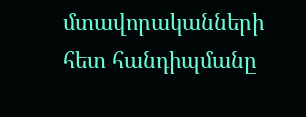մտավորականների հետ հանդիպմանը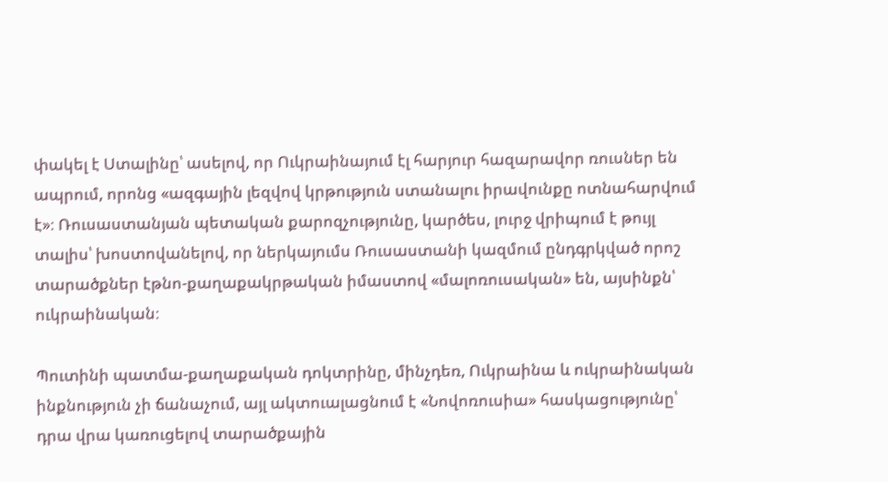փակել է Ստալինը՝ ասելով, որ Ուկրաինայում էլ հարյուր հազարավոր ռուսներ են ապրում, որոնց «ազգային լեզվով կրթություն ստանալու իրավունքը ոտնահարվում է»։ Ռուսաստանյան պետական քարոզչությունը, կարծես, լուրջ վրիպում է թույլ տալիս՝ խոստովանելով, որ ներկայումս Ռուսաստանի կազմում ընդգրկված որոշ տարածքներ էթնո-քաղաքակրթական իմաստով «մալոռուսական» են, այսինքն՝ ուկրաինական։

Պուտինի պատմա-քաղաքական դոկտրինը, մինչդեռ, Ուկրաինա և ուկրաինական ինքնություն չի ճանաչում, այլ ակտուալացնում է «Նովոռուսիա» հասկացությունը՝ դրա վրա կառուցելով տարածքային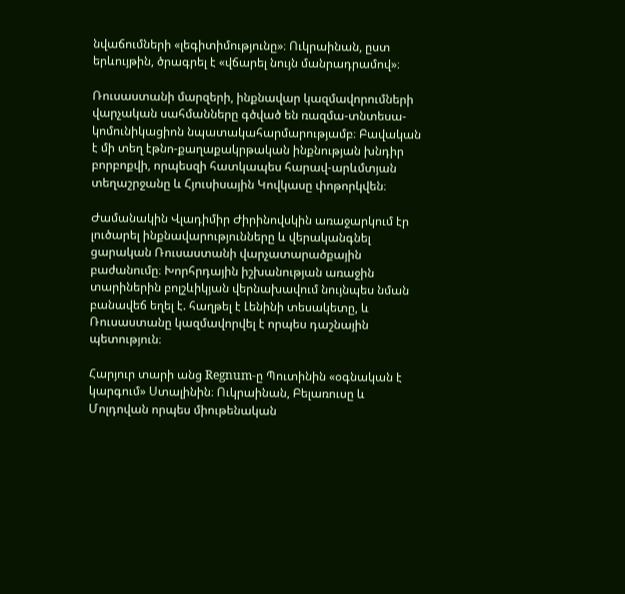նվաճումների «լեգիտիմությունը»։ Ուկրաինան, ըստ երևույթին, ծրագրել է «վճարել նույն մանրադրամով»։

Ռուսաստանի մարզերի, ինքնավար կազմավորումների վարչական սահմանները գծված են ռազմա-տնտեսա-կոմունիկացիոն նպատակահարմարությամբ։ Բավական է մի տեղ էթնո-քաղաքակրթական ինքնության խնդիր բորբոքվի, որպեսզի հատկապես հարավ-արևմտյան տեղաշրջանը և Հյուսիսային Կովկասը փոթորկվեն։

Ժամանակին Վլադիմիր Ժիրինովսկին առաջարկում էր լուծարել ինքնավարությունները և վերականգնել ցարական Ռուսաստանի վարչատարածքային բաժանումը։ Խորհրդային իշխանության առաջին տարիներին բոլշևիկյան վերնախավում նույնպես նման բանավեճ եղել է. հաղթել է Լենինի տեսակետը, և Ռուսաստանը կազմավորվել է որպես դաշնային պետություն։

Հարյուր տարի անց Regnum-ը Պուտինին «օգնական է կարգում» Ստալինին։ Ուկրաինան, Բելառուսը և Մոլդովան որպես միութենական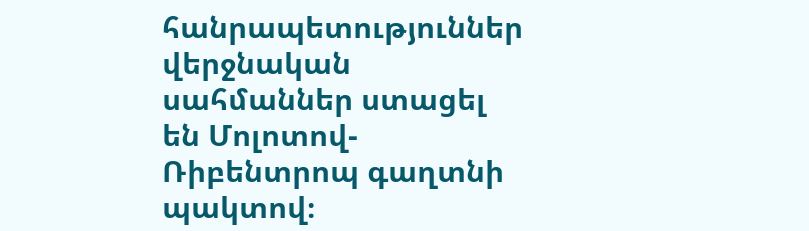հանրապետություններ վերջնական սահմաններ ստացել են Մոլոտով-Ռիբենտրոպ գաղտնի պակտով։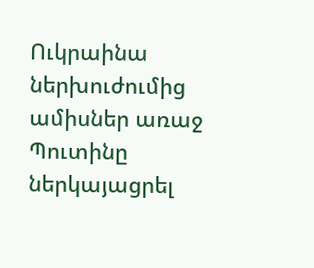Ուկրաինա ներխուժումից ամիսներ առաջ Պուտինը ներկայացրել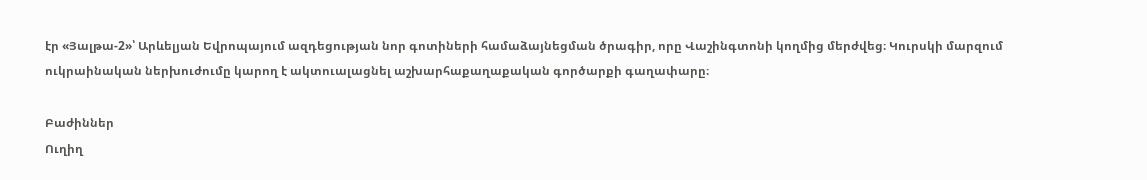էր «Յալթա-2»՝ Արևելյան Եվրոպայում ազդեցության նոր գոտիների համաձայնեցման ծրագիր, որը Վաշինգտոնի կողմից մերժվեց։ Կուրսկի մարզում ուկրաինական ներխուժումը կարող է ակտուալացնել աշխարհաքաղաքական գործարքի գաղափարը։

Բաժիններ
Ուղիղ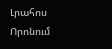Լրահոս
Որոնում